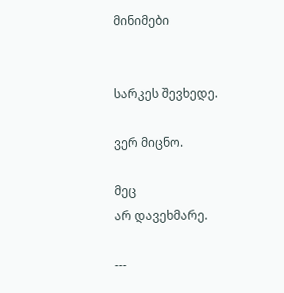მინიმები


სარკეს შევხედე.

ვერ მიცნო.

მეც
არ დავეხმარე.

---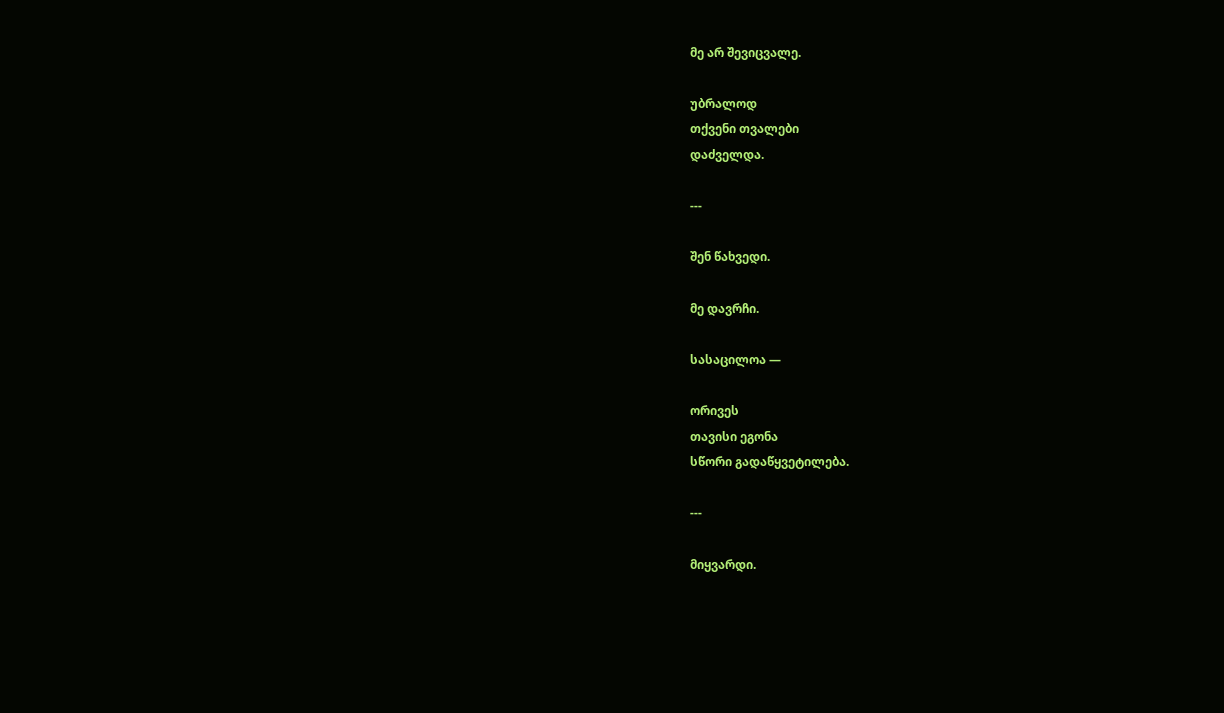მე არ შევიცვალე.

უბრალოდ
თქვენი თვალები
დაძველდა.

---

შენ წახვედი.

მე დავრჩი.

სასაცილოა —

ორივეს
თავისი ეგონა
სწორი გადაწყვეტილება.

---

მიყვარდი.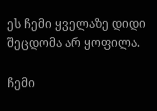ეს ჩემი ყველაზე დიდი
შეცდომა არ ყოფილა.

ჩემი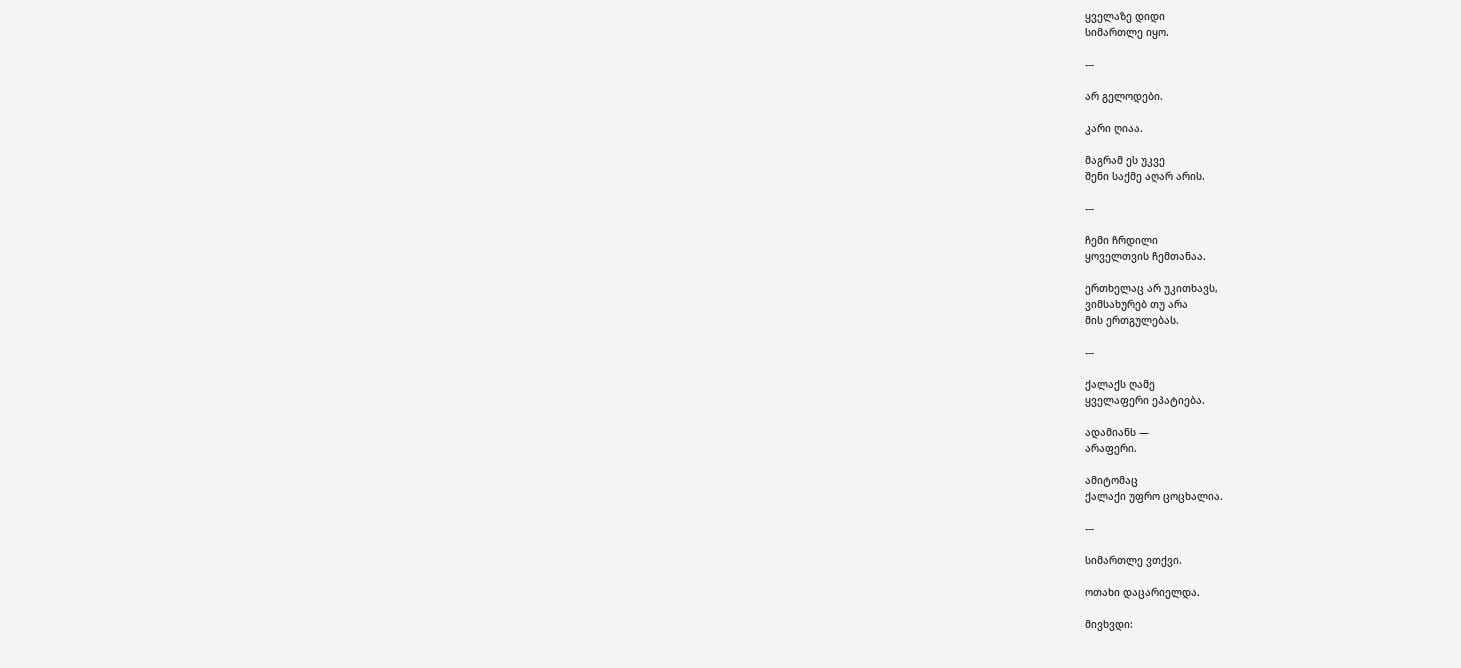ყველაზე დიდი
სიმართლე იყო.

---

არ გელოდები.

კარი ღიაა.

მაგრამ ეს უკვე
შენი საქმე აღარ არის.

---

ჩემი ჩრდილი
ყოველთვის ჩემთანაა.

ერთხელაც არ უკითხავს,
ვიმსახურებ თუ არა
მის ერთგულებას.

---

ქალაქს ღამე
ყველაფერი ეპატიება.

ადამიანს —
არაფერი.

ამიტომაც
ქალაქი უფრო ცოცხალია.

---

სიმართლე ვთქვი.

ოთახი დაცარიელდა.

მივხვდი: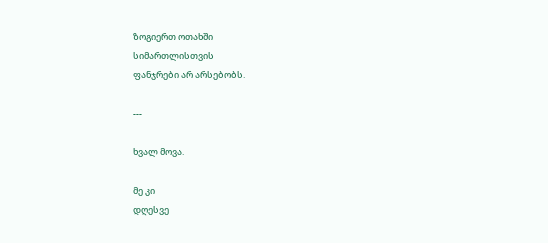ზოგიერთ ოთახში
სიმართლისთვის
ფანჯრები არ არსებობს.

---

ხვალ მოვა.

მე კი
დღესვე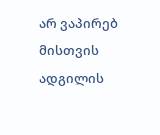არ ვაპირებ
მისთვის ადგილის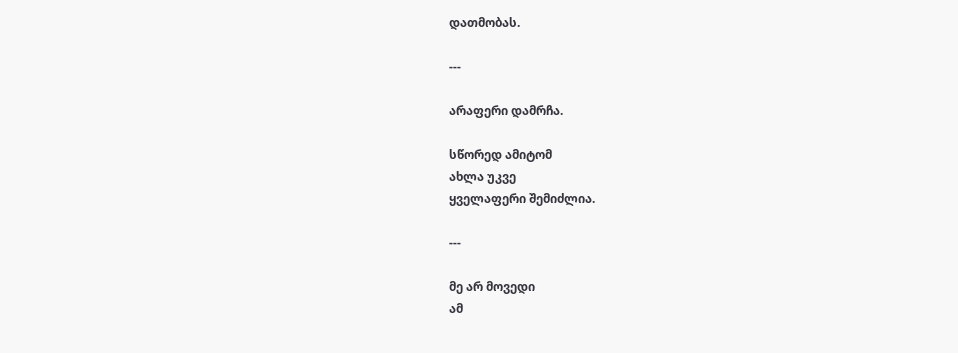დათმობას.

---

არაფერი დამრჩა.

სწორედ ამიტომ
ახლა უკვე
ყველაფერი შემიძლია.

---

მე არ მოვედი
ამ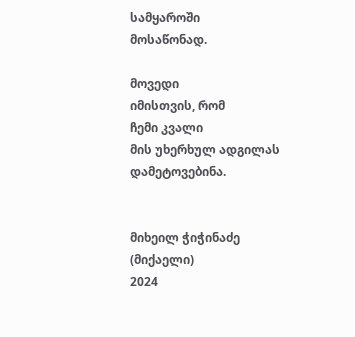სამყაროში
მოსაწონად.

მოვედი
იმისთვის, რომ
ჩემი კვალი
მის უხერხულ ადგილას
დამეტოვებინა.


მიხეილ ჭიჭინაძე (მიქაელი)
2024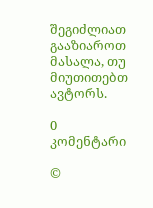შეგიძლიათ გააზიაროთ მასალა, თუ მიუთითებთ ავტორს.

0 კომენტარი

©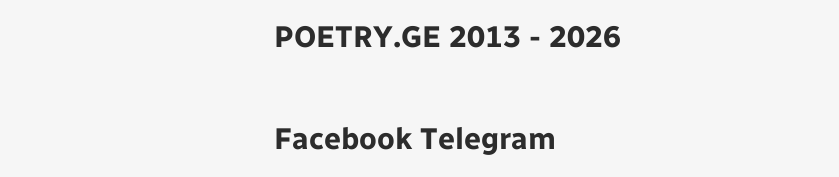POETRY.GE 2013 - 2026

Facebook Telegram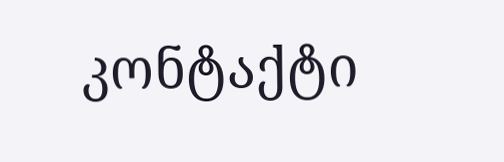კონტაქტი